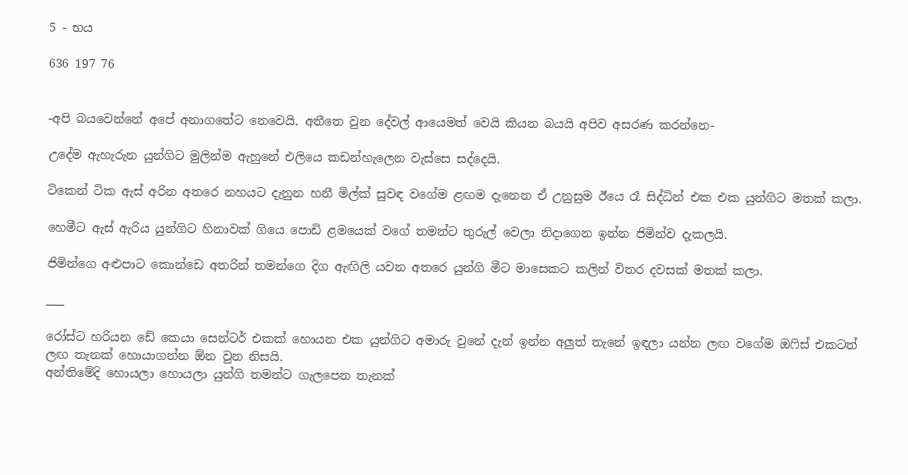5 - භය

636 197 76


-අපි බයවෙන්නේ අපේ අනාගතේට නෙවෙයි. අතීතෙ වුන දේවල් ආයෙමත් වෙයි කියන බයයි අපිව අසරණ කරන්නෙ-

උදේම ඇහැරුන යුන්ගිට මුලින්ම ඇහුනේ එලියෙ කඩන්හැලෙන වැස්සෙ සද්දෙයි.

ටිකෙන් ටික ඇස් අරින අතරෙ නහයට දැනුන හනී මිල්ක් සුවඳ වගේම ළඟම දැනෙන ඒ උනුසුම ඊයෙ රෑ සිද්ධින් එක එක යුන්ගිට මතක් කලා.

හෙමීට ඇස් ඇරිය යුන්ගිට හිනාවක් ගියෙ පොඩි ළමයෙක් වගේ තමන්ට තුරුල් වෙලා නිදාගෙන ඉන්න ජිමින්ව දැකලයි.

ජිමින්ගෙ අළුපාට කොන්ඩෙ අතරින් තමන්ගෙ දිග ඇඟිලි යවන අතරෙ යුන්ගි මීට මාසෙකට කලින් විතර දවසක් මතක් කලා.

___

රෝස්ට හරියන ඩේ කෙයා සෙන්‍ටර් එකක් හොයන එක යුන්ගිට අමාරු වුනේ දැන් ඉන්න අලුත් තැනේ ඉඳලා යන්න ලඟ වගේම ඔෆිස් එකටත් ලඟ තැනක් හොයාගන්න ඕන වුන නිසයි.
අන්තිමේදි හොයලා හොයලා යුන්ගි තමන්ට ගැලපෙන තැනක්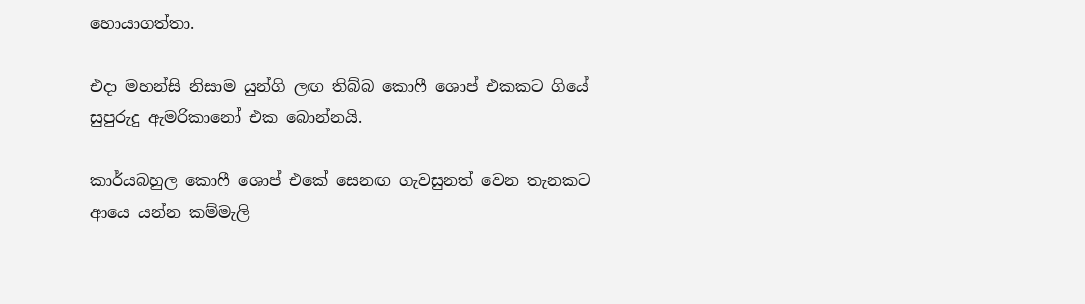හොයාගත්තා.

එදා මහන්සි නිසාම යුන්ගි ලඟ තිබ්බ කොෆී ශොප් එකකට ගියේ සුපුරුදු ඇමරිකානෝ එක බොන්නයි.

කාර්යබහුල කොෆී ශොප් එකේ සෙනඟ ගැවසුනත් වෙන තැනකට ආයෙ යන්න කම්මැලි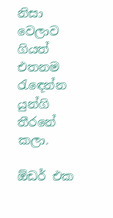නිසා වෙලාව ගියත් එතනම රැඳෙන්න යුන්ගි තීරනේ කලා.

ඕඩර් එක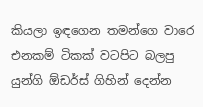කියලා ඉඳගෙන තමන්ගෙ වාරෙ එනකම් ටිකක් වටපිට බලපු යුන්ගි ඕඩර්ස් ගිහින් දෙන්න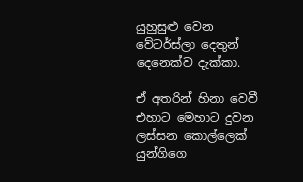යුහුසුළු වෙන වේටර්ස්ලා දෙතුන් දෙනෙක්ව දැක්කා.

ඒ අතරින් හිනා වෙවී එහාට මෙහාට දුවන ලස්සන කොල්ලෙක් යුන්ගිගෙ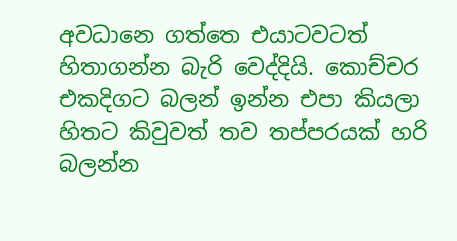අවධානෙ ගත්තෙ එයාටවටත් හිතාගන්න බැරි වෙද්දියි. කොච්චර එකදිගට බලන් ඉන්න එපා කියලා හිතට කිවුවත් තව තප්පරයක් හරි බලන්න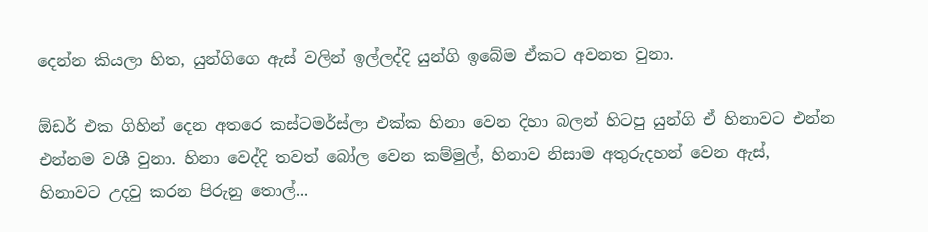දෙන්න කියලා හිත, යුන්ගිගෙ ඇස් වලින් ඉල්ලද්දි යුන්ගි ඉබේම ඒකට අවනත වුනා.

ඕඩර් එක ගිහින් දෙන අතරෙ කස්ටමර්ස්ලා එක්ක හිනා වෙන දිහා බලන් හිටපු යුන්ගි ඒ හිනාවට එන්න එන්නම වශී වුනා. හිනා වෙද්දි තවත් බෝල වෙන කම්මුල්, හිනාව නිසාම අතුරුදහන් වෙන ඇස්, හිනාවට උදවු කරන පිරුනු තොල්...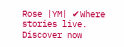Rose |YM| ✔Where stories live. Discover now